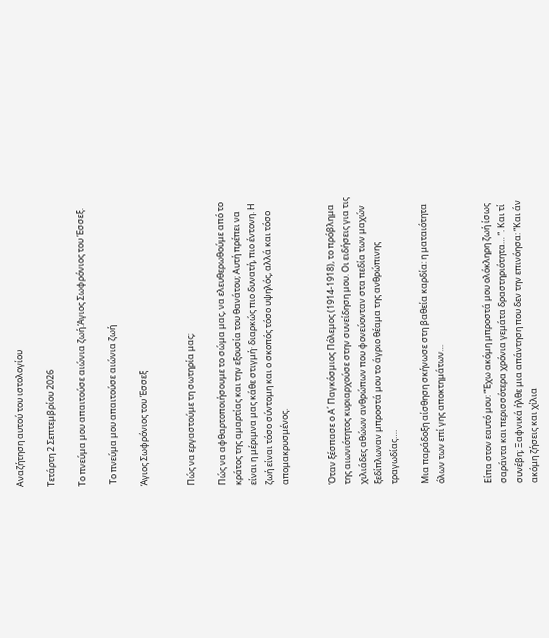Αναζήτηση αυτού του ιστολογίου

Τετάρτη 2 Σεπτεμβρίου 2026

Το πνεύμα μου απαιτούσε αιώνια ζωή.Άγιος Σωφρόνιος του Έσσεξ.

 Το πνεύμα μου απαιτούσε αιώνια ζωή

Άγιος Σωφρόνιος του Έσσεξ


Πώς να εργαστούμε τη σωτηρία μας;

Πώς να αφθαρτοποιήσουμε το σώμα μας, να ελευθερωθούμε από το κράτος της αμαρτίας και την εξουσία του θανάτου; Αυτή πρέπει να είναι η μέριμνα μας κάθε στιγμή· διαρκώς πιο δυνατή, πιο έντονη. Η ζωή είναι τόσο σύντομη και ο σκοπός τόσο υψηλός, αλλά και τόσο απομακρυσμένος.


Όταν ξέσπασε ο Α΄ Παγκόσμιος Πόλεμος (1914-1918), το πρόβλημα της αιωνιότητος κυριαρχούσε στην συνείδηση μου. Οι ειδήσεις για τις χιλιάδες αθώων ανθρώπων που φονεύονταν στα πεδία των μαχών ξεδίπλωναν μπροστά μου το άγριο θέαμα της ανθρώπινης τραγωδίας….

Μια παράδοξη αίσθηση σκήνωσε στη βαθεία καρδία: η ματαιότητα όλων των επί γης αποκτημάτων…


Είπα στον εαυτό μου: “Έχω ακόμη μπροστά μου ολόκληρη ζωή ίσως σαράντα και περισσότερα χρόνια γεμάτα δραστηριότητα… “. Και τί συνέβη; Ξαφνικά ήλθε μια απάντηση που δεν την επινόησα: “Και άν ακόμη ζήσεις και χίλια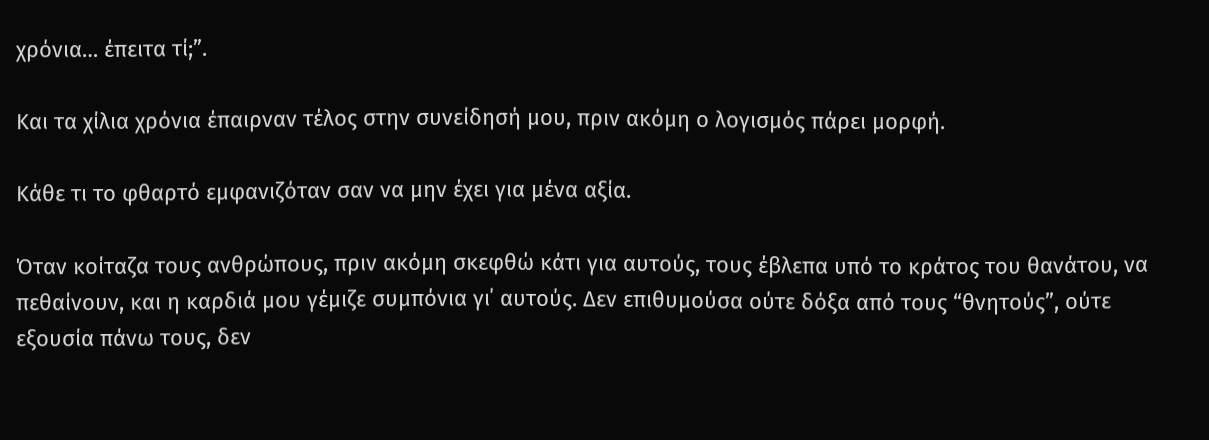χρόνια… έπειτα τί;”.

Και τα χίλια χρόνια έπαιρναν τέλος στην συνείδησή μου, πριν ακόμη ο λογισμός πάρει μορφή.

Κάθε τι το φθαρτό εμφανιζόταν σαν να μην έχει για μένα αξία.

Όταν κοίταζα τους ανθρώπους, πριν ακόμη σκεφθώ κάτι για αυτούς, τους έβλεπα υπό το κράτος του θανάτου, να πεθαίνουν, και η καρδιά μου γέμιζε συμπόνια γι΄ αυτούς. Δεν επιθυμούσα ούτε δόξα από τους “θνητούς”, ούτε εξουσία πάνω τους, δεν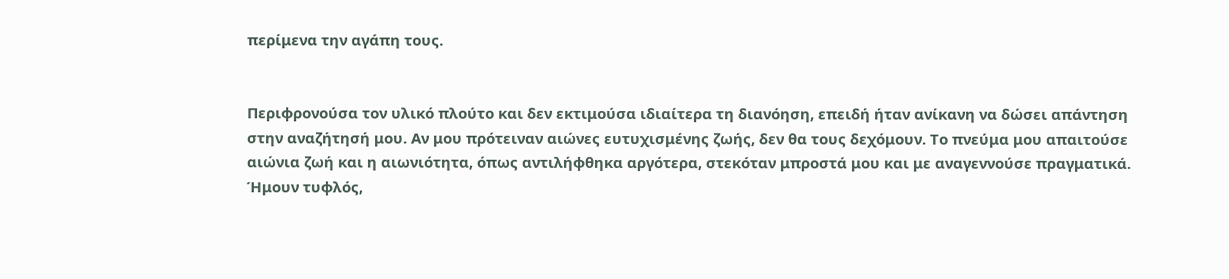περίμενα την αγάπη τους.


Περιφρονούσα τον υλικό πλούτο και δεν εκτιμούσα ιδιαίτερα τη διανόηση, επειδή ήταν ανίκανη να δώσει απάντηση στην αναζήτησή μου. Αν μου πρότειναν αιώνες ευτυχισμένης ζωής, δεν θα τους δεχόμουν. Το πνεύμα μου απαιτούσε αιώνια ζωή και η αιωνιότητα, όπως αντιλήφθηκα αργότερα, στεκόταν μπροστά μου και με αναγεννούσε πραγματικά. Ήμουν τυφλός,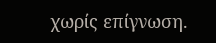χωρίς επίγνωση.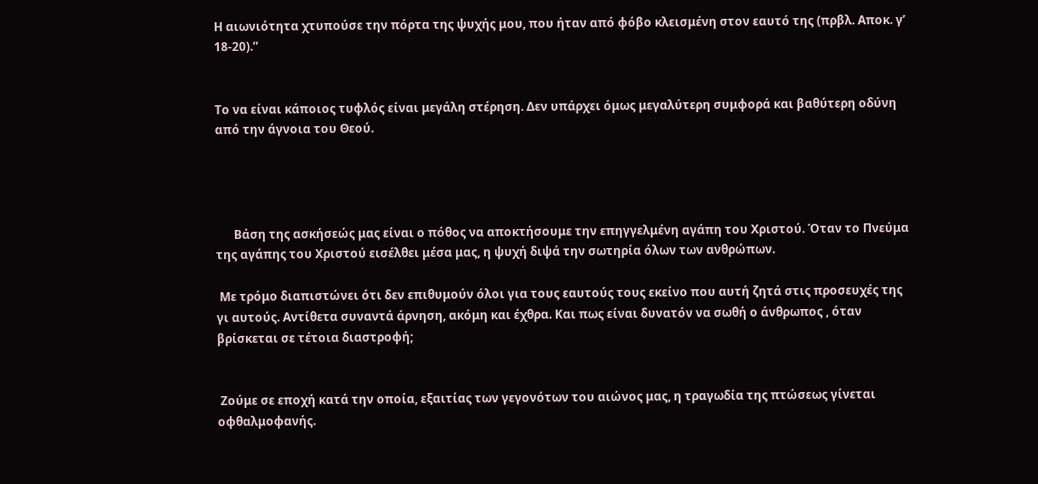Η αιωνιότητα χτυπούσε την πόρτα της ψυχής μου, που ήταν από φόβο κλεισμένη στον εαυτό της (πρβλ. Αποκ. γ’ 18-20).”


Το να είναι κάποιος τυφλός είναι μεγάλη στέρηση. Δεν υπάρχει όμως μεγαλύτερη συμφορά και βαθύτερη οδύνη από την άγνοια του Θεού.




      Βάση της ασκήσεώς μας είναι ο πόθος να αποκτήσουμε την επηγγελμένη αγάπη του Χριστού. Όταν το Πνεύμα της αγάπης του Χριστού εισέλθει μέσα μας, η ψυχή διψά την σωτηρία όλων των ανθρώπων.

 Με τρόμο διαπιστώνει ότι δεν επιθυμούν όλοι για τους εαυτούς τους εκείνο που αυτή ζητά στις προσευχές της γι αυτούς. Αντίθετα συναντά άρνηση, ακόμη και έχθρα. Και πως είναι δυνατόν να σωθή ο άνθρωπος , όταν βρίσκεται σε τέτοια διαστροφή;


 Ζούμε σε εποχή κατά την οποία, εξαιτίας των γεγονότων του αιώνος μας, η τραγωδία της πτώσεως γίνεται οφθαλμοφανής.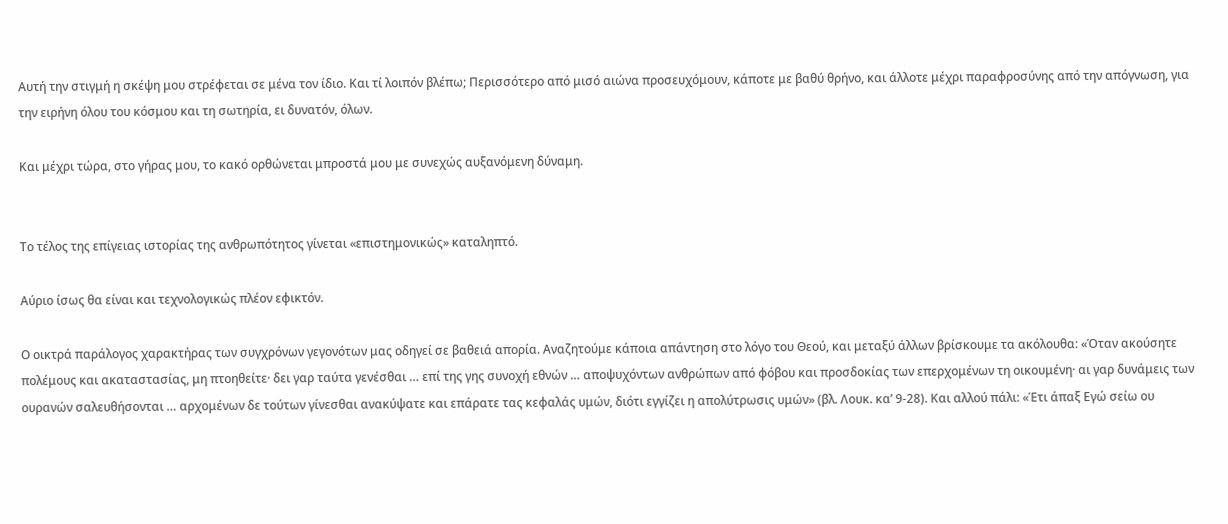Αυτή την στιγμή η σκέψη μου στρέφεται σε μένα τον ίδιο. Και τί λοιπόν βλέπω; Περισσότερο από μισό αιώνα προσευχόμουν, κάποτε με βαθύ θρήνο, και άλλοτε μέχρι παραφροσύνης από την απόγνωση, για την ειρήνη όλου του κόσμου και τη σωτηρία, ει δυνατόν, όλων.

Και μέχρι τώρα, στο γήρας μου, το κακό ορθώνεται μπροστά μου με συνεχώς αυξανόμενη δύναμη.


Το τέλος της επίγειας ιστορίας της ανθρωπότητος γίνεται «επιστημονικώς» καταληπτό.

Αύριο ίσως θα είναι και τεχνολογικώς πλέον εφικτόν.

Ο οικτρά παράλογος χαρακτήρας των συγχρόνων γεγονότων μας οδηγεί σε βαθειά απορία. Αναζητούμε κάποια απάντηση στο λόγο του Θεού, και μεταξύ άλλων βρίσκουμε τα ακόλουθα: «Όταν ακούσητε πολέμους και ακαταστασίας, μη πτοηθείτε· δει γαρ ταύτα γενέσθαι … επί της γης συνοχή εθνών … αποψυχόντων ανθρώπων από φόβου και προσδοκίας των επερχομένων τη οικουμένη· αι γαρ δυνάμεις των ουρανών σαλευθήσονται … αρχομένων δε τούτων γίνεσθαι ανακύψατε και επάρατε τας κεφαλάς υμών, διότι εγγίζει η απολύτρωσις υμών» (βλ. Λουκ. κα’ 9-28). Και αλλού πάλι: «Έτι άπαξ Εγώ σείω ου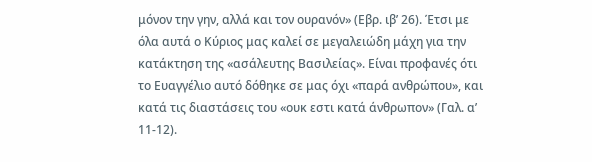μόνον την γην, αλλά και τον ουρανόν» (Εβρ. ιβ’ 26). Έτσι με όλα αυτά ο Κύριος μας καλεί σε μεγαλειώδη μάχη για την κατάκτηση της «ασάλευτης Βασιλείας». Είναι προφανές ότι το Ευαγγέλιο αυτό δόθηκε σε μας όχι «παρά ανθρώπου», και κατά τις διαστάσεις του «ουκ εστι κατά άνθρωπον» (Γαλ. α’ 11-12).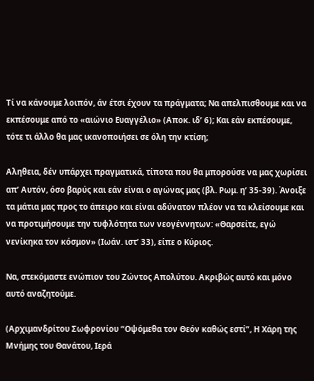Τί να κάνουμε λοιπόν, άν έτσι έχουν τα πράγματα; Να απελπισθουμε και να εκπέσουμε από το «αιώνιο Ευαγγέλιο» (Αποκ. ιδ’ 6); Και εάν εκπέσουμε, τότε τι άλλο θα μας ικανοποιήσει σε όλη την κτίση;

Αληθεια, δέν υπάρχει πραγματικά, τίποτα που θα μπορούσε να μας χωρίσει απ’ Αυτόν, όσο βαρύς και εάν είναι ο αγώνας μας (βλ. Ρωμ. η’ 35-39). Άνοιξε τα μάτια μας προς το άπειρο και είναι αδύνατον πλέον να τα κλείσουμε και να προτιμήσουμε την τυφλότητα των νεογέννητων: «Θαρσείτε, εγώ νενίκηκα τον κόσμον» (Ιωάν. ιστ’ 33), είπε ο Κύριος.

Να, στεκόμαστε ενώπιον του Ζώντος Απολύτου. Ακριβώς αυτό και μόνο αυτό αναζητούμε.

(Αρχιμανδρίτου Σωφρονίου “Οψόμεθα τον Θεόν καθώς εστί”, Η Χάρη της Μνήμης του Θανάτου, Ιερά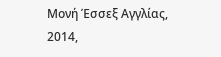Μονή Έσσεξ Αγγλίας, 2014,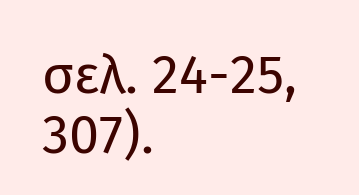σελ. 24-25, 307).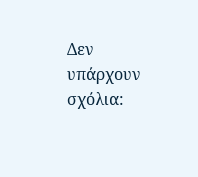Δεν υπάρχουν σχόλια: